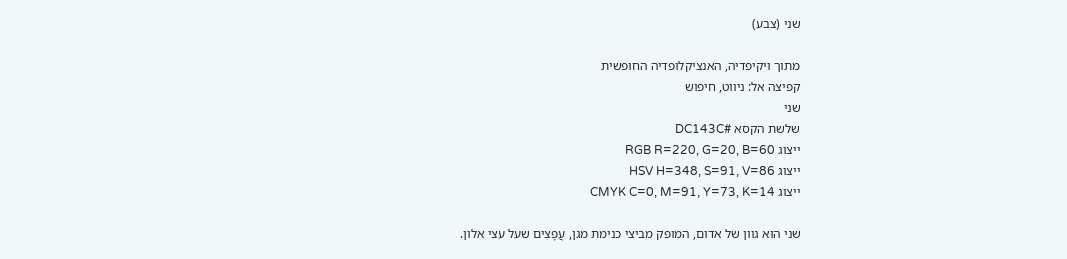שני (צבע)

מתוך ויקיפדיה, האנציקלופדיה החופשית
קפיצה אל: ניווט, חיפוש
שני
שלשת הקסא #DC143C
ייצוג RGB R=220, G=20, B=60
ייצוג HSV H=348, S=91, V=86
ייצוג CMYK C=0, M=91, Y=73, K=14

שני הוא גוון של אדום, המופק מביצי כנימת מגן, עֲפָצִים שעל עצי אלון.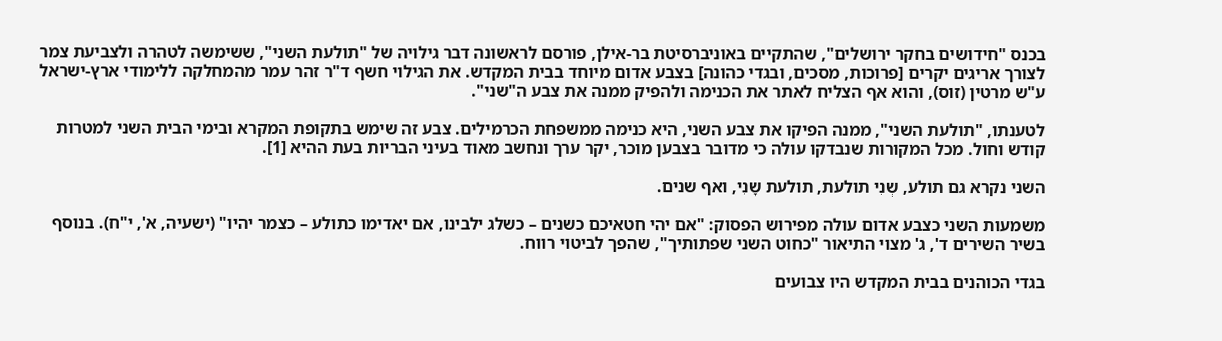בכנס "חידושים בחקר ירושלים", שהתקיים באוניברסיטת בר-אילן, פורסם לראשונה דבר גילויה של "תולעת השני", ששימשה לטהרה ולצביעת צמר לצורך אריגים יקרים [פרוכות, מסכים, ובגדי כהונה] בצבע אדום מיוחד בבית המקדש. את הגילוי חשף ד"ר זהר עמר מהמחלקה ללימודי ארץ-ישראל ע"ש מרטין (זוס), והוא אף הצליח לאתר את הכנימה ולהפיק ממנה את צבע ה"שני".

לטענתו, "תולעת השני", ממנה הפיקו את צבע השני, היא כנימה ממשפחת הכרמילים. צבע זה שימש בתקופת המקרא ובימי הבית השני למטרות קודש וחול. מכל המקורות שנבדקו עולה כי מדובר בצבען מוכר, יקר ערך ונחשב מאוד בעיני הבריות בעת ההיא [1].

השני נקרא גם תולע, שְנִי תולעת, תולעת שָנִי, ואף שנים.

משמעות השני כצבע אדום עולה מפירוש הפסוק: "אם יהי חטאיכם כשנים – כשלג ילבינו, אם יאדימו כתולע – כצמר יהיו" (ישעיה, א', י"ח). בנוסף בשיר השירים ד', ג' מצוי התיאור "כחוט השני שפתותיך", שהפך לביטוי רווח.

בגדי הכוהנים בבית המקדש היו צבועים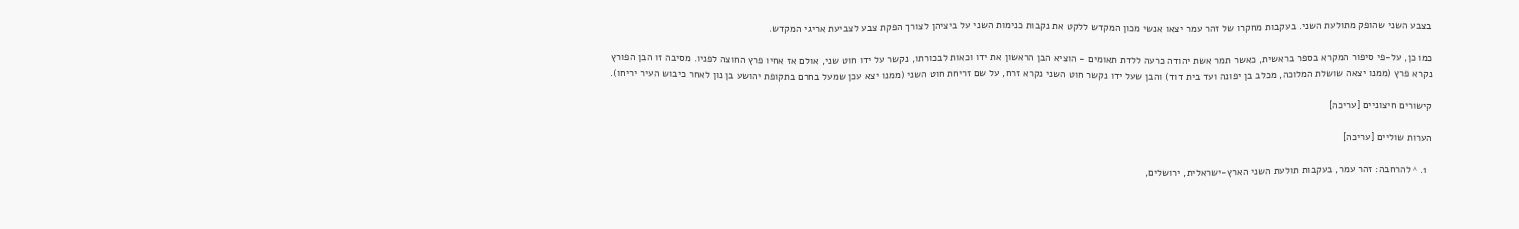בצבע השני שהופק מתולעת השני. בעקבות מחקרו של זהר עמר יצאו אנשי מכון המקדש ללקט את נקבות כנימות השני על ביציהן לצורך הפקת צבע לצביעת אריגי המקדש.

כמו כן, על-פי סיפור המקרא בספר בראשית, כאשר תמר אשת יהודה כרעה ללדת תאומים - הוציא הבן הראשון את ידו וכאות לבכורתו, נקשר על ידו חוט שני, אולם אז אחיו פרץ החוצה לפניו. מסיבה זו הבן הפורץ נקרא פרץ (ממנו יצאה שושלת המלוכה, מכלב בן יפונה ועד בית דוד) והבן שעל ידו נקשר חוט השני נקרא זרח, על שם זריחת חוט השני (ממנו יצא עכן שמעל בחרם בתקופת יהושע בן נון לאחר כיבוש העיר יריחו).

קישורים חיצוניים [עריכה]

הערות שוליים [עריכה]

  1. ^ להרחבה: זהר עמר, בעקבות תולעת השני הארץ-ישראלית, ירושלים,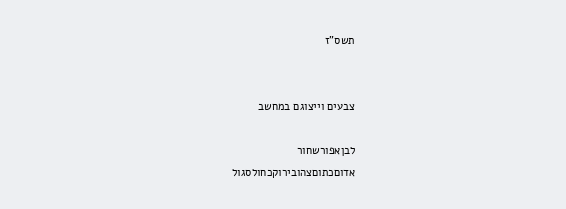תשס"ז


צבעים וייצוגם במחשב

לבןאפורשחור
אדוםכתוםצהובירוקכחולסגול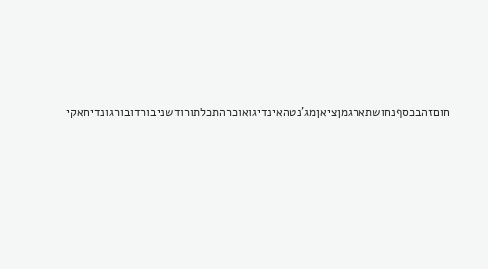חוםזהבכסףנחושתארגמןציאןמג'נטהאינדיגואוכרהתכלתורודשניבורדובורגונדיחאקי